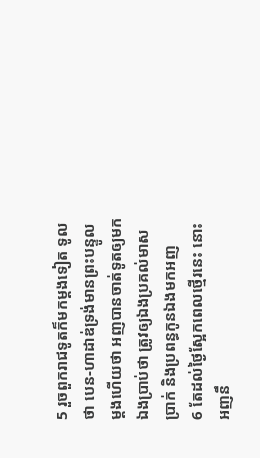5 រួចពួករាជទូតក៏មកម្តងទៀត ទូលថា បេន-ហាដាឌ់ទ្រង់មានព្រះបន្ទូលម្តងហើយថា អញបានចាត់ទូតឲ្យមកឯងប្រាប់ថា ត្រូវឲ្យឯងប្រគល់មាស ប្រាក់ និងប្រពន្ធកូនឯងមកអញ
6 តែដល់ថ្ងៃស្អែកពេលថ្មើរនេះ នោះអញនឹ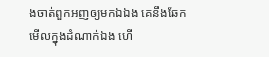ងចាត់ពួកអញឲ្យមកឯឯង គេនឹងឆែកមើលក្នុងដំណាក់ឯង ហើ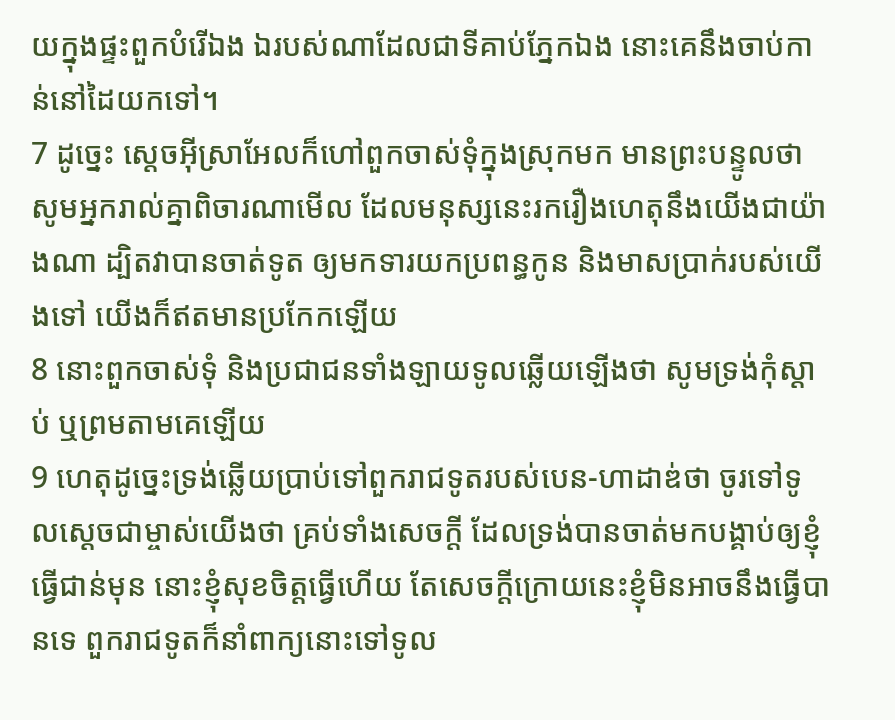យក្នុងផ្ទះពួកបំរើឯង ឯរបស់ណាដែលជាទីគាប់ភ្នែកឯង នោះគេនឹងចាប់កាន់នៅដៃយកទៅ។
7 ដូច្នេះ ស្តេចអ៊ីស្រាអែលក៏ហៅពួកចាស់ទុំក្នុងស្រុកមក មានព្រះបន្ទូលថា សូមអ្នករាល់គ្នាពិចារណាមើល ដែលមនុស្សនេះរករឿងហេតុនឹងយើងជាយ៉ាងណា ដ្បិតវាបានចាត់ទូត ឲ្យមកទារយកប្រពន្ធកូន និងមាសប្រាក់របស់យើងទៅ យើងក៏ឥតមានប្រកែកឡើយ
8 នោះពួកចាស់ទុំ និងប្រជាជនទាំងឡាយទូលឆ្លើយឡើងថា សូមទ្រង់កុំស្តាប់ ឬព្រមតាមគេឡើយ
9 ហេតុដូច្នេះទ្រង់ឆ្លើយប្រាប់ទៅពួករាជទូតរបស់បេន-ហាដាឌ់ថា ចូរទៅទូលស្តេចជាម្ចាស់យើងថា គ្រប់ទាំងសេចក្តី ដែលទ្រង់បានចាត់មកបង្គាប់ឲ្យខ្ញុំធ្វើជាន់មុន នោះខ្ញុំសុខចិត្តធ្វើហើយ តែសេចក្តីក្រោយនេះខ្ញុំមិនអាចនឹងធ្វើបានទេ ពួករាជទូតក៏នាំពាក្យនោះទៅទូល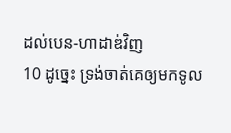ដល់បេន-ហាដាឌ់វិញ
10 ដូច្នេះ ទ្រង់ចាត់គេឲ្យមកទូល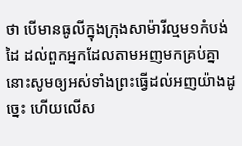ថា បើមានធូលីក្នុងក្រុងសាម៉ារីល្មម១កំបង់ដៃ ដល់ពួកអ្នកដែលតាមអញមកគ្រប់គ្នា នោះសូមឲ្យអស់ទាំងព្រះធ្វើដល់អញយ៉ាងដូច្នេះ ហើយលើស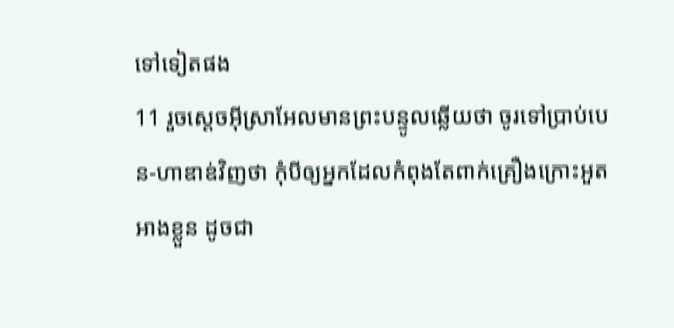ទៅទៀតផង
11 រួចស្តេចអ៊ីស្រាអែលមានព្រះបន្ទូលឆ្លើយថា ចូរទៅប្រាប់បេន-ហាឌាឌ់វិញថា កុំបីឲ្យអ្នកដែលកំពុងតែពាក់គ្រឿងក្រោះអួតអាងខ្លួន ដូចជា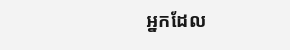អ្នកដែល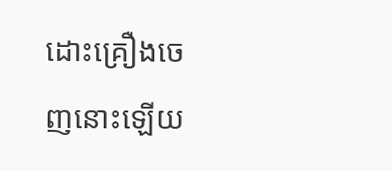ដោះគ្រឿងចេញនោះឡើយ